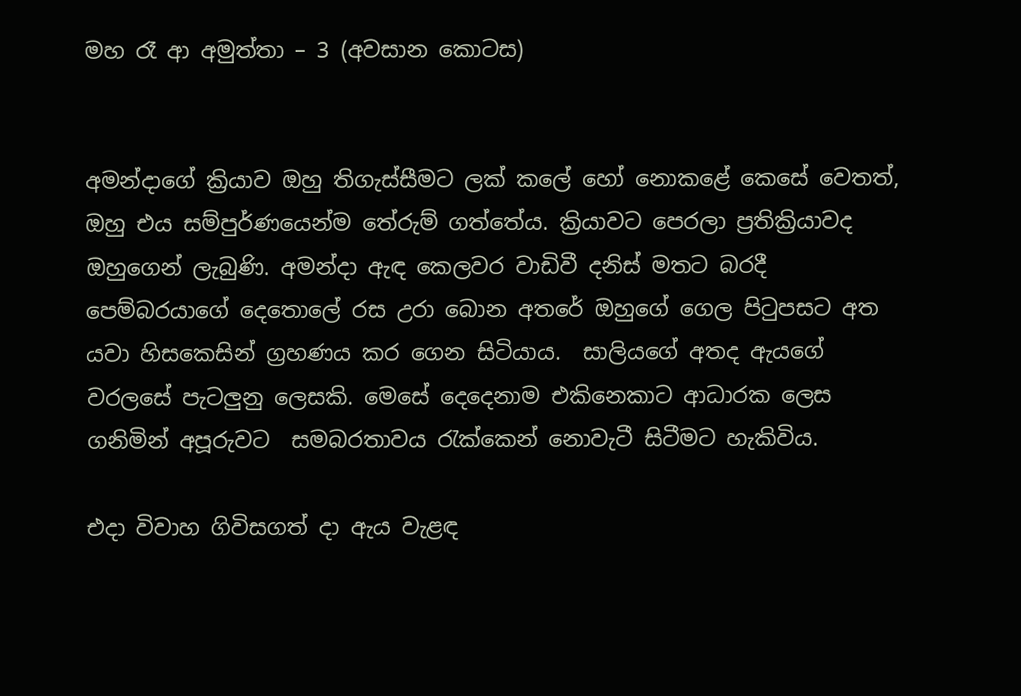මහ රෑ ආ අමුත්තා – 3 (අවසාන කොටස)


අමන්දාගේ ක්‍රියාව ඔහු තිගැස්සීමට ලක් කලේ හෝ නොකළේ කෙසේ වෙතත්, ඔහු එය සම්පුර්ණයෙන්ම තේරුම් ගත්තේය. ක්‍රියාවට පෙරලා ප්‍රතික්‍රියාවද ඔහුගෙන් ලැබුණි. අමන්දා ඇඳ කෙලවර වාඩිවී දනිස් මතට බරදී පෙම්බරයාගේ දෙතොලේ රස උරා බොන අතරේ ඔහුගේ ගෙල පිටුපසට අත යවා හිසකෙසින් ග්‍රහණය කර ගෙන සිටියාය.  සාලියගේ අතද ඇයගේ වරලසේ පැටලුනු ලෙසකි. මෙසේ දෙදෙනාම එකිනෙකාට ආධාරක ලෙස ගනිමින් අපූරුවට  සමබරතාවය රැක්කෙන් නොවැටී සිටීමට හැකිවිය.

එදා විවාහ ගිවිසගත් දා ඇය වැළඳ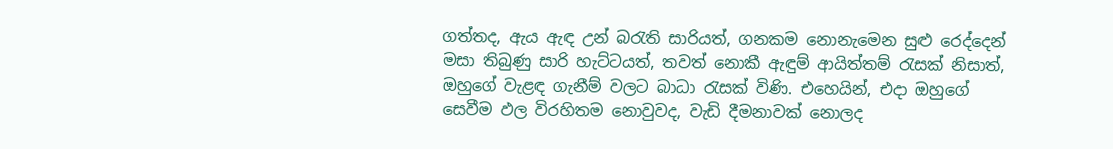ගත්තද, ඇය ඇඳ උන් බරැති සාරියත්, ගනකම නොනැමෙන සුළු රෙද්දෙන් මසා තිබුණු සාරි හැට්ටයත්, තවත් නොකී ඇඳුම් ආයිත්තම් රැසක් නිසාත්, ඔහුගේ වැළඳ ගැනීම් වලට බාධා රැසක් විණි. එහෙයින්, එදා ඔහුගේ සෙවීම ඵල විරහිතම නොවුවද, වැඩි දීමනාවක් නොලද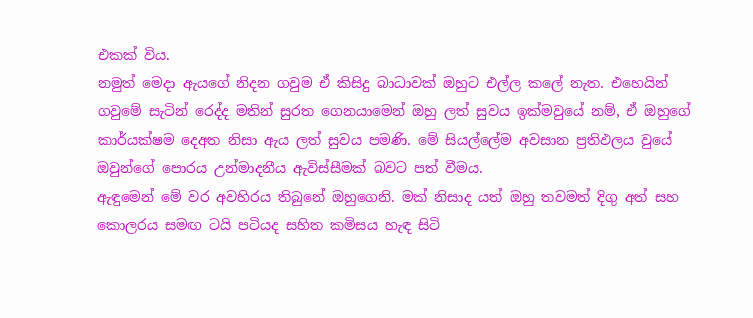එකක් විය.
නමුත් මෙදා ඇයගේ නිදන ගවුම ඒ කිසිදු බාධාවක් ඔහුට එල්ල කලේ නැත. එහෙයින් ගවුමේ සැටින් රෙද්ද මතින් සුරත ගෙනයාමෙන් ඔහු ලත් සුවය ඉක්මවුයේ නම්, ඒ ඔහුගේ කාර්යක්ෂම දෙඅත නිසා ඇය ලත් සුවය පමණි. මේ සියල්ලේම අවසාන ප්‍රතිඵලය වුයේ ඔවුන්ගේ පොරය උන්මාදනීය ඇවිස්සීමක් බවට පත් වීමය.
ඇඳුමෙන් මේ වර අවහිරය තිබුනේ ඔහුගෙනි. මක් නිසාද යත් ඔහු තවමත් දිගු අත් සහ කොලරය සමඟ ටයි පටියද සහිත කමිසය හැඳ සිටි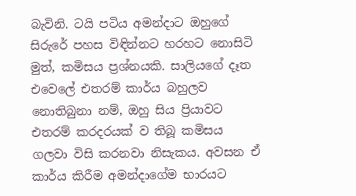බැවිනි. ටයි පටිය අමන්දාට ඔහුගේ සිරුරේ පහස විඳින්නට හරහට නොසිටි මුත්, කමිසය ප්‍රශ්නයකි. සාලියගේ දෑත එවෙලේ එතරම් කාර්ය බහුලව නොතිබුනා නම්, ඔහු සිය ප්‍රියාවට එතරම් කරදරයක් ව තිබූ කමිසය ගලවා විසි කරනවා නිසැකය. අවසන ඒ කාර්ය කිරීම අමන්දාගේම භාරයට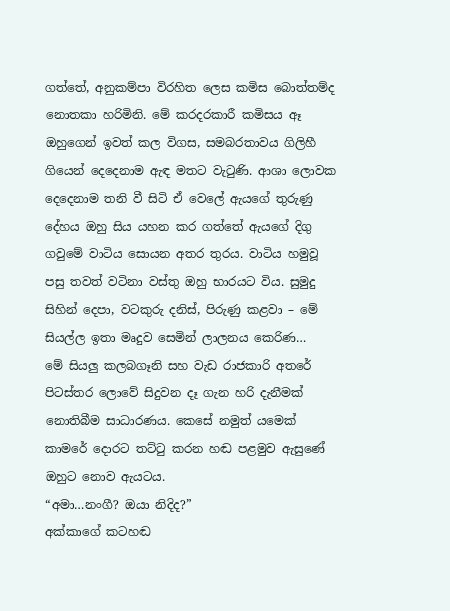ගත්තේ, අනුකම්පා විරහිත ලෙස කමිස බොත්තම්ද නොතකා හරිමිනි. මේ කරදරකාරී කමිසය ඈ ඔහුගෙන් ඉවත් කල විගස, සමබරතාවය ගිලිහී ගියෙන් දෙදෙනාම ඇඳ මතට වැටුණි. ආශා ලොවක දෙදෙනාම තනි වී සිටි ඒ වෙලේ ඇයගේ තුරුණු දේහය ඔහු සිය යහන කර ගත්තේ ඇයගේ දිගු ගවුමේ වාටිය සොයන අතර තුරය. වාටිය හමුවූ පසු තවත් වටිනා වස්තු ඔහු භාරයට විය. සුමුදු සිහින් දෙපා, වටකුරු දනිස්, පිරුණු කළවා – මේ සියල්ල ඉතා මෘදුව සෙමින් ලාලනය කෙරිණ…
මේ සියලු කලබගෑනි සහ වැඩ රාජකාරි අතරේ පිටස්තර ලොවේ සිදුවන දෑ ගැන හරි දැනීමක් නොතිබීම සාධාරණය. කෙසේ නමුත් යමෙක් කාමරේ දොරට තට්ටු කරන හඬ පළමුව ඇසුණේ ඔහුට නොව ඇයටය.
“අමා…නංගී? ඔයා නිදිද?”
අක්කාගේ කටහඬ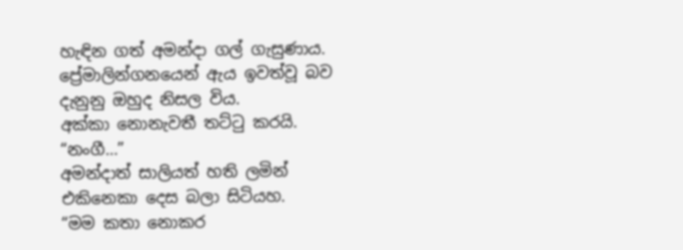හැඳින ගත් අමන්දා ගල් ගැසුණාය. ප්‍රේමාලින්ගනයෙන් ඇය ඉවත්වූ බව දැනුනු ඔහුද නිසල විය.
අක්කා නොනැවතී තට්ටු කරයි.
“නංගී…”
අමන්දාත් සාලියත් හති ලමින් එකිනෙකා දෙස බලා සිටියහ.
“මම කතා නොකර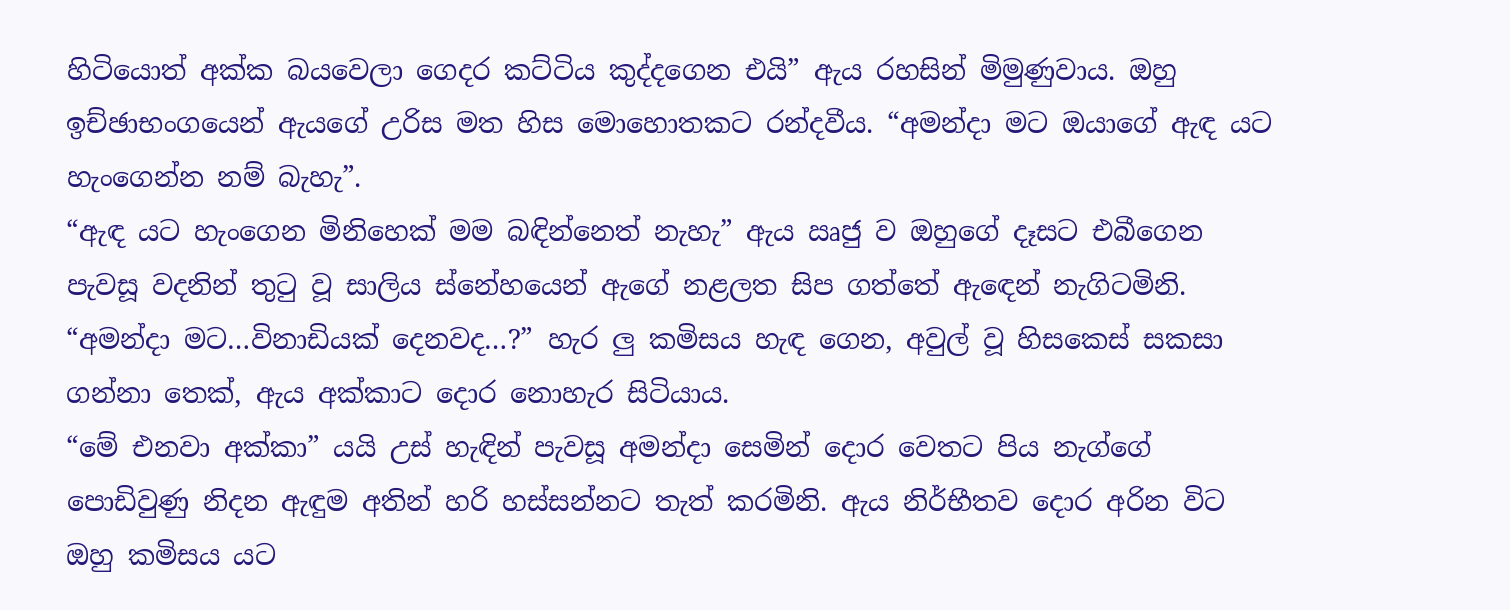හිටියොත් අක්ක බයවෙලා ගෙදර කට්ටිය කුද්දගෙන එයි” ඇය රහසින් මිමුණුවාය. ඔහු ඉච්ඡාභංගයෙන් ඇයගේ උරිස මත හිස මොහොතකට රන්දවීය. “අමන්දා මට ඔයාගේ ඇඳ යට හැංගෙන්න නම් බැහැ”.
“ඇඳ යට හැංගෙන මිනිහෙක් මම බඳින්නෙත් නැහැ” ඇය ඍජු ව ඔහුගේ දෑසට එබීගෙන පැවසූ වදනින් තුටු වූ සාලිය ස්නේහයෙන් ඇගේ නළලත සිප ගත්තේ ඇඳෙන් නැගිටමිනි.
“අමන්දා මට…විනාඩියක් දෙනවද…?” හැර ලු කමිසය හැඳ ගෙන, අවුල් වූ හිසකෙස් සකසා ගන්නා තෙක්, ඇය අක්කාට දොර නොහැර සිටියාය.
“මේ එනවා අක්කා” යයි උස් හැඳින් පැවසූ අමන්දා සෙමින් දොර වෙතට පිය නැග්ගේ පොඩිවුණු නිදන ඇඳුම අතින් හරි හස්සන්නට තැත් කරමිනි. ඇය නිර්භීතව දොර අරින විට ඔහු කමිසය යට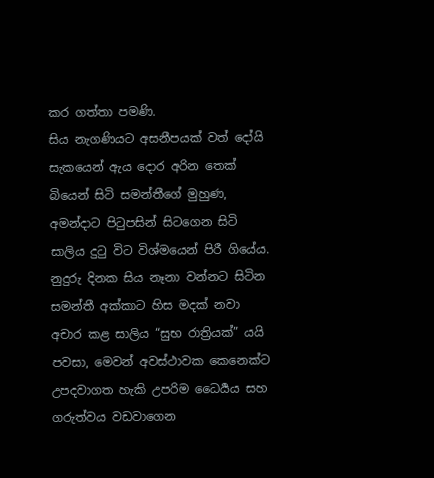කර ගත්තා පමණි.
සිය නැගණියට අසනීපයක් වත් දෝයි සැකයෙන් ඇය දොර අරින තෙක් බියෙන් සිටි සමන්තීගේ මුහුණ, අමන්දාට පිටුපසින් සිටගෙන සිටි සාලිය දුටු විට විශ්මයෙන් පිරී ගියේය. නුදුරු දිනක සිය නෑනා වන්නට සිටින සමන්තී අක්කාට හිස මදක් නවා අචාර කළ සාලිය “සුභ රාත්‍රියක්” යයි පවසා, මෙවන් අවස්ථාවක කෙනෙක්ට උපදවාගත හැකි උපරිම ධෛර්‍යය සහ ගරුත්වය වඩවාගෙන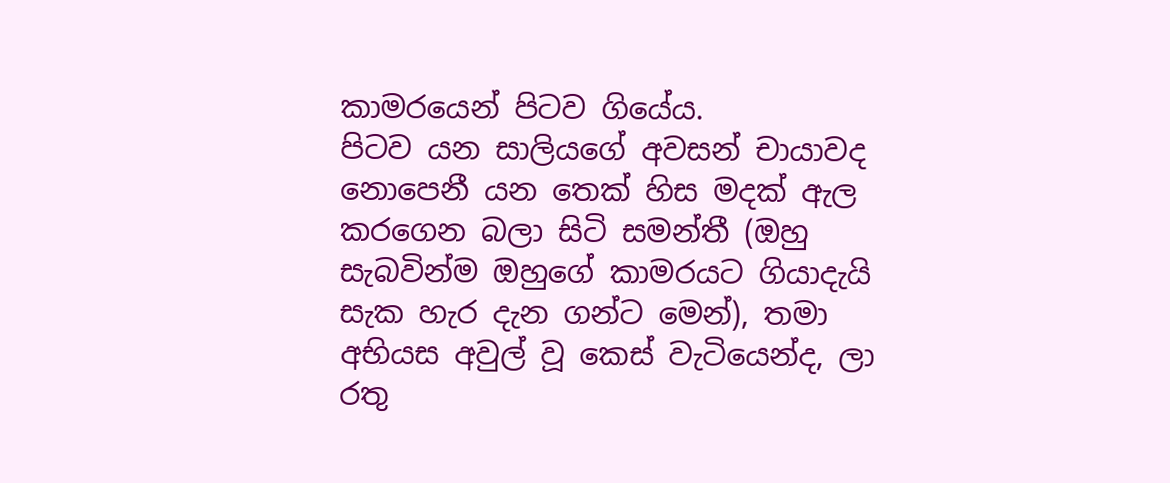කාමරයෙන් පිටව ගියේය.
පිටව යන සාලියගේ අවසන් චායාවද නොපෙනී යන තෙක් හිස මදක් ඇල කරගෙන බලා සිටි සමන්තී (ඔහු සැබවින්ම ඔහුගේ කාමරයට ගියාදැයි සැක හැර දැන ගන්ට මෙන්), තමා අභියස අවුල් වූ කෙස් වැටියෙන්ද, ලා රතු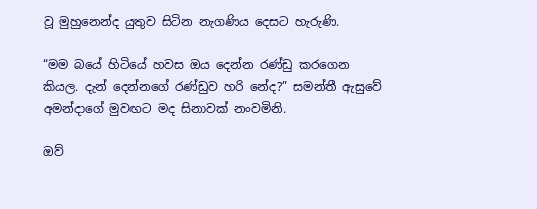වූ මුහුනෙන්ද යුතුව සිටින නැගණිය දෙසට හැරුණි.

“මම බයේ හිටියේ හවස ඔය දෙන්න රණ්ඩු කරගෙන කියල. දැන් දෙන්නගේ රණ්ඩුව හරි නේද?” සමන්තී ඇසුවේ අමන්දාගේ මුවඟට මද සිනාවක් නංවමිනි.

ඔව්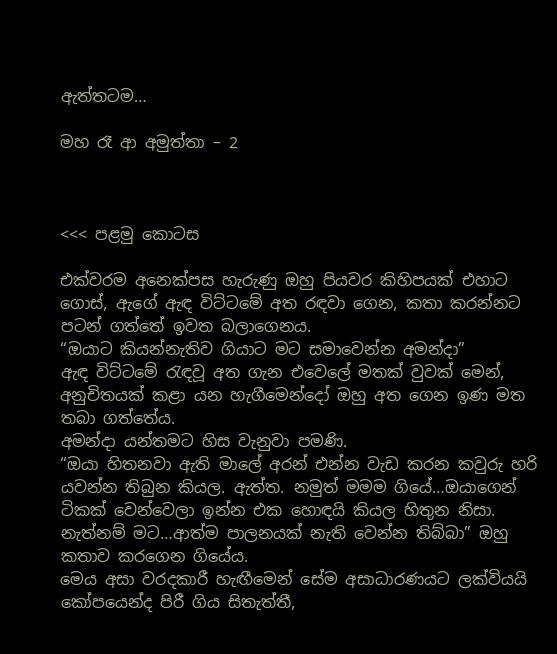ඇත්තටම…

මහ රෑ ආ අමුත්තා – 2



<<< පළමු කොටස

එක්වරම අනෙක්පස හැරුණු ඔහු පියවර කිහිපයක් එහාට ගොස්, ඇගේ ඇඳ විට්ටමේ අත රඳවා ගෙන, කතා කරන්නට පටන් ගත්තේ ඉවත බලාගෙනය.
“ඔයාට කියන්නැතිව ගියාට මට සමාවෙන්න අමන්දා”
ඇඳ විට්ටමේ රැඳවූ අත ගැන එවෙලේ මතක් වුවක් මෙන්, අනුචිතයක් කළා යන හැගීමෙන්දෝ ඔහු අත ගෙන ඉණ මත තබා ගත්තේය.
අමන්දා යන්තමට හිස වැනුවා පමණි.
“ඔයා හිතනවා ඇති මාලේ අරන් එන්න වැඩ කරන කවුරු හරි යවන්න තිබුන කියල. ඇත්ත. නමුත් මමම ගියේ…ඔයාගෙන් ටිකක් වෙන්වෙලා ඉන්න එක හොඳයි කියල හිතුන නිසා. නැත්නම් මට…ආත්ම පාලනයක් නැති වෙන්න තිබ්බා” ඔහු කතාව කරගෙන ගියේය.
මෙය අසා වරදකාරී හැඟීමෙන් සේම අසාධාරණයට ලක්වියයි කෝපයෙන්ද පිරී ගිය සිතැත්තී,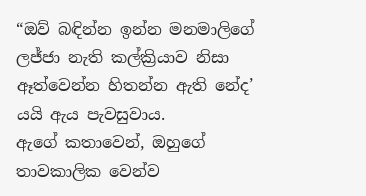“ඔව් බඳින්න ඉන්න මනමාලිගේ ලජ්ජා නැති කල්ක්‍රියාව නිසා ඈත්වෙන්න හිතන්න ඇති නේද’ යයි ඇය පැවසුවාය.
ඇගේ කතාවෙන්, ඔහුගේ තාවකාලික වෙන්ව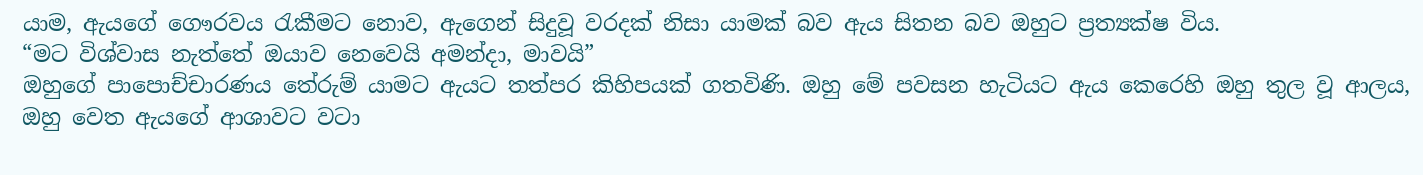යාම, ඇයගේ ගෞරවය රැකීමට නොව, ඇගෙන් සිදුවූ වරදක් නිසා යාමක් බව ඇය සිතන බව ඔහුට ප්‍රත්‍යක්ෂ විය.
“මට විශ්වාස නැත්තේ ඔයාව නෙවෙයි අමන්දා, මාවයි”
ඔහුගේ පාපොච්චාරණය තේරුම් යාමට ඇයට තත්පර කිහිපයක් ගතවිණි. ඔහු මේ පවසන හැටියට ඇය කෙරෙහි ඔහු තුල වූ ආලය, ඔහු වෙත ඇයගේ ආශාවට වටා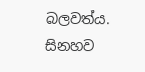බලවත්ය. සිනහව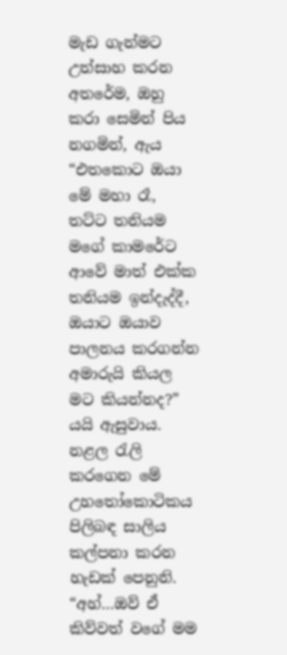මැඩ ගැන්මට උත්සාහ කරන අතරේම, ඔහු කරා සෙමින් පිය නගමින්, ඇය “එතකොට ඔයා මේ මහා රෑ, තට්ට තනියම මගේ කාමරේට ආවේ මාත් එක්ක තනියම ඉන්දැද්දී, ඔයාට ඔයාව පාලනය කරගන්න අමාරුයි කියල මට කියන්නද?” යයි ඇසුවාය.
නළල රැලි කරගෙන මේ උහතෝකොටිකය පිලිබඳ සාලිය කල්පනා කරන හැඩක් පෙනුනි.
“අහ්…ඔව් ඒ කිව්වත් වගේ මම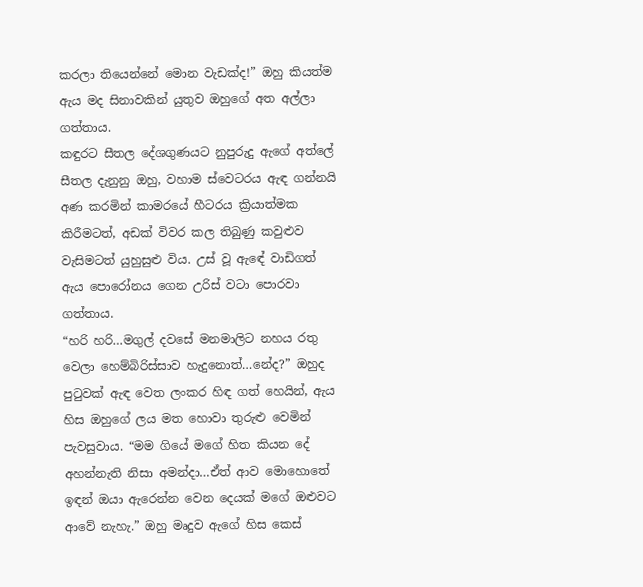කරලා තියෙන්නේ මොන වැඩක්ද!” ඔහු කියත්ම ඇය මද සිනාවකින් යුතුව ඔහුගේ අත අල්ලා ගත්තාය.
කඳුරට සීතල දේශගුණයට නුපුරුදු ඇගේ අත්ලේ සීතල දැනුනු ඔහු, වහාම ස්වෙටරය ඇඳ ගන්නයි අණ කරමින් කාමරයේ හීටරය ක්‍රියාත්මක කිරීමටත්, අඩක් විවර කල තිබුණු කවුළුව වැසිමටත් යුහුසුළු විය. උස් වූ ඇඳේ වාඩිගත් ඇය පොරෝනය ගෙන උරිස් වටා පොරවා ගත්තාය.
“හරි හරි…මගුල් දවසේ මනමාලිට නහය රතු වෙලා හෙම්බිරිස්සාව හැදුනොත්…නේද?” ඔහුද පුටුවක් ඇඳ වෙත ලංකර හිඳ ගත් හෙයින්, ඇය හිස ඔහුගේ ලය මත හොවා තුරුළු වෙමින් පැවසුවාය. “මම ගියේ මගේ හිත කියන දේ අහන්නැති නිසා අමන්දා…ඒත් ආව මොහොතේ ඉඳන් ඔයා ඇරෙන්න වෙන දෙයක් මගේ ඔළුවට ආවේ නැහැ.” ඔහු මෘදුව ඇගේ හිස කෙස්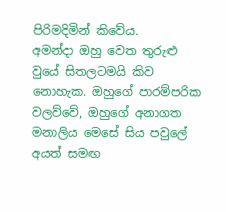පිරිමදිමින් කිවේය.
අමන්දා ඔහු වෙත තුරුළු වුයේ සිතලටමයි කිව නොහැක. ඔහුගේ පාරම්පරික වලව්වේ, ඔහුගේ අනාගත මනාලිය මෙසේ සිය පවුලේ අයත් සමඟ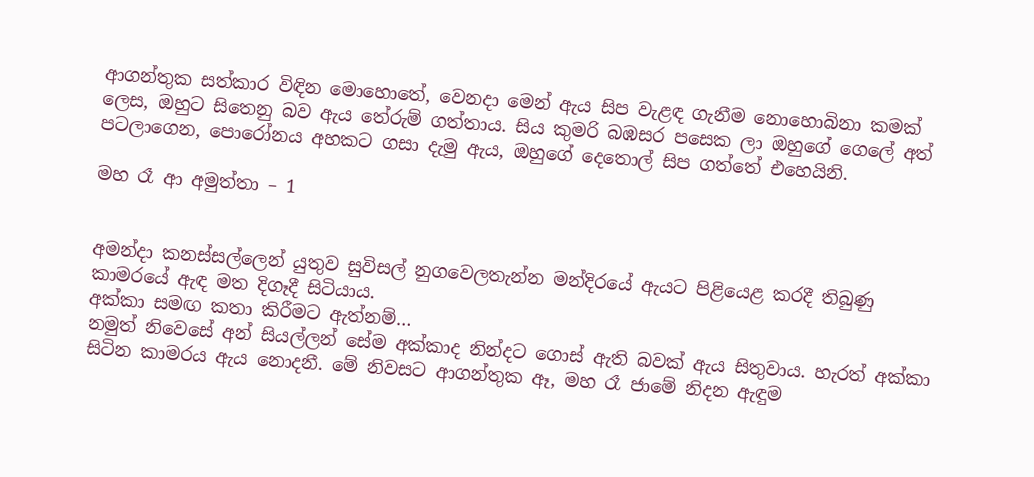ආගන්තුක සත්කාර විඳින මොහොතේ, වෙනදා මෙන් ඇය සිප වැළඳ ගැනීම නොහොබිනා කමක් ලෙස, ඔහුට සිතෙනු බව ඇය තේරුම් ගත්තාය. සිය කුමරි බඹසර පසෙක ලා ඔහුගේ ගෙලේ අත් පටලාගෙන, පොරෝනය අහකට ගසා දැමු ඇය, ඔහුගේ දෙතොල් සිප ගත්තේ එහෙයිනි.

මහ රෑ ආ අමුත්තා – 1


අමන්දා කනස්සල්ලෙන් යුතුව සුවිසල් නුගවෙලතැන්න මන්දිරයේ ඇයට පිළියෙළ කරදී තිබුණු කාමරයේ ඇඳ මත දිගෑදී සිටියාය.
අක්කා සමඟ කතා කිරීමට ඇත්නම්…
නමුත් නිවෙසේ අන් සියල්ලන් සේම අක්කාද නින්දට ගොස් ඇති බවක් ඇය සිතුවාය. හැරත් අක්කා සිටින කාමරය ඇය නොදනී. මේ නිවසට ආගන්තුක ඈ, මහ රෑ ජාමේ නිදන ඇඳුම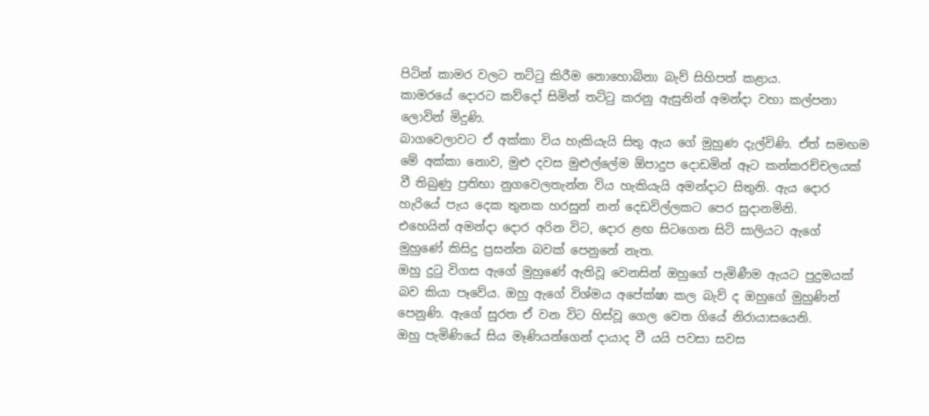පිටින් කාමර වලට තට්ටු කිරීම නොහොබිනා බැව් සිහිපත් කළාය.
කාමරයේ දොරට කව්දෝ සිමින් තට්ටු කරනු ඇසුනින් අමන්දා වහා කල්පනා ලොවින් මිදුණි.
බාගවෙලාවට ඒ අක්කා විය හැකියැයි සිතු ඇය ගේ මුහුණ දැල්විණි. ඒත් සමඟම මේ අක්කා නොව, මුළු දවස මුළුල්ලේම ඕපාදුප දොඩමින් ඈට කන්කරච්චලයක් වී තිබුණු ප්‍රතිභා නුගවෙලතැන්න විය හැකියැයි අමන්දාට සිතුනි. ඇය දොර හැරියේ පැය දෙක තුනක හරසුන් නන් දෙඩවිල්ලකට පෙර සුදානමිනි.
එහෙයින් අමන්දා දොර අරින විට, දොර ළඟ සිටගෙන සිටි සාලියට ඇගේ මුහුණේ කිසිදු ප්‍රසන්න බවක් පෙනුනේ නැත.
ඔහු දුටු විගස ඇගේ මුහුණේ ඇතිවූ වෙනසින් ඔහුගේ පැමිණීම ඇයට පුදුමයක් බව කියා පෑවේය. ඔහු ඇගේ විශ්මය අපේක්ෂා කල බැව් ද ඔහුගේ මුහුණින් පෙනුණි. ඇගේ සුරත ඒ වන විට හිස්වූ ගෙල වෙත ගියේ නිරායාසයෙනි.
ඔහු පැමිණියේ සිය මෑණියන්ගෙන් දායාද වී යයි පවසා සවස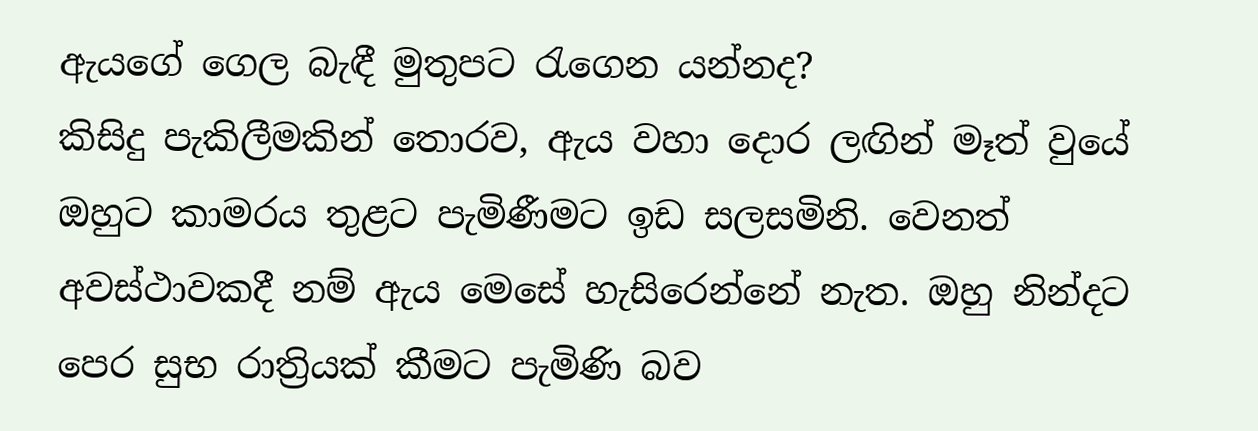ඇයගේ ගෙල බැඳී මුතුපට රැගෙන යන්නද?
කිසිදු පැකිලීමකින් තොරව, ඇය වහා දොර ලඟින් මෑත් වුයේ ඔහුට කාමරය තුළට පැමිණීමට ඉඩ සලසමිනි. වෙනත් අවස්ථාවකදී නම් ඇය මෙසේ හැසිරෙන්නේ නැත. ඔහු නින්දට පෙර සුභ රාත්‍රියක් කීමට පැමිණි බව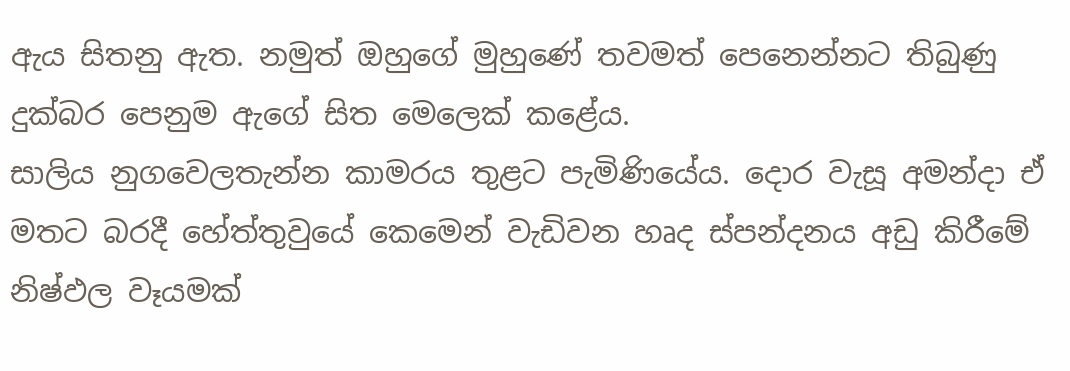ඇය සිතනු ඇත. නමුත් ඔහුගේ මුහුණේ තවමත් පෙනෙන්නට තිබුණු දුක්බර පෙනුම ඇගේ සිත මෙලෙක් කළේය.
සාලිය නුගවෙලතැන්න කාමරය තුළට පැමිණියේය. දොර වැසූ අමන්දා ඒ මතට බරදී හේත්තුවුයේ කෙමෙන් වැඩිවන හෘද ස්පන්දනය අඩු කිරීමේ නිෂ්ඵල වෑයමක්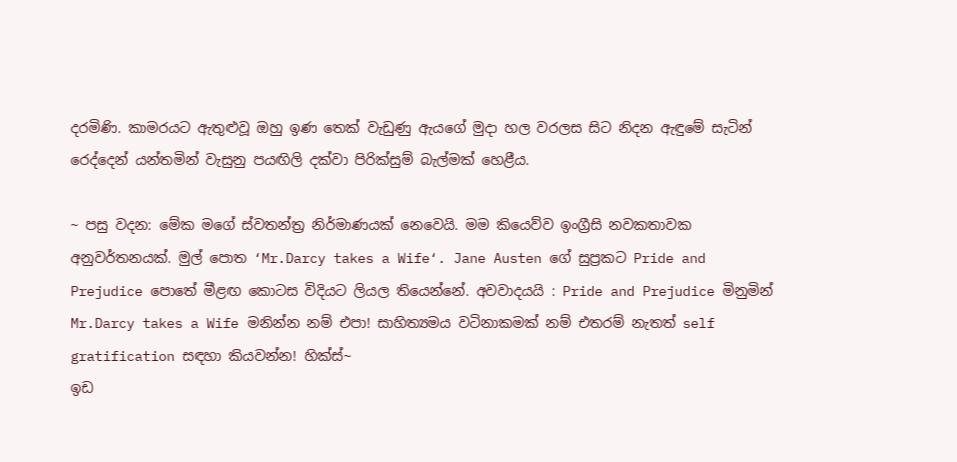දරමිණි. කාමරයට ඇතුළුවූ ඔහු ඉණ තෙක් වැඩුණු ඇයගේ මුදා හල වරලස සිට නිදන ඇඳුමේ සැටින් රෙද්දෙන් යන්තමින් වැසුනු පයඟිලි දක්වා පිරික්සුම් බැල්මක් හෙළීය.

~ පසු වදන: මේක මගේ ස්වතන්ත්‍ර නිර්මාණයක් නෙවෙයි. මම කියෙව්ව ඉංග්‍රීසි නවකතාවක අනුවර්තනයක්. මුල් පොත ‘Mr.Darcy takes a Wife‘. Jane Austen ගේ සුප්‍රකට Pride and Prejudice පොතේ මීළඟ කොටස විදියට ලියල තියෙන්නේ. අවවාදයයි : Pride and Prejudice මිනුමින් Mr.Darcy takes a Wife මනින්න නම් එපා! සාහිත්‍යමය වටිනාකමක් නම් එතරම් නැතත් self gratification සඳහා කියවන්න! හික්ස්~
ඉඩ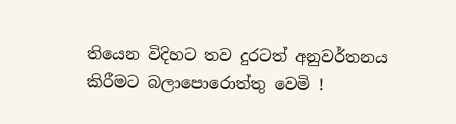තියෙන විදිහට තව දුරටත් අනුවර්තනය කිරීමට බලාපොරොත්තු වෙමි !